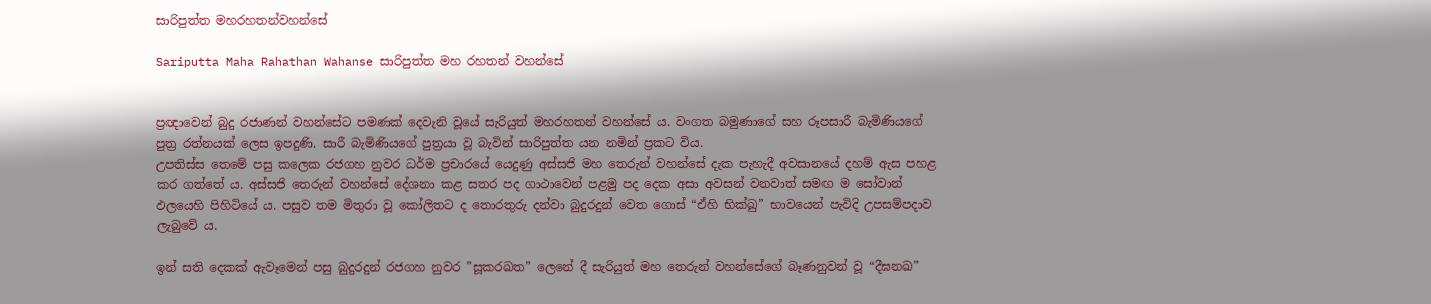සාරිපුත්ත මහරහතන්වහන්සේ

Sariputta Maha Rahathan Wahanse සාරිපුත්ත මහ රහතන් වහන්සේ


ප්‍රඥාවෙන් බුදු රජාණන් වහන්සේට පමණක් දෙවැනි වූයේ සැරියුත් මහරහතන් වහන්සේ ය. වංගත බමුණාගේ සහ රූපසාරී බැමිණියගේ පුත්‍ර රත්නයක් ලෙස ඉපදුණි. සාරී බැමිණියගේ පුත්‍රයා වූ බැවින් සාරිපුත්ත යන නමින් ප්‍රකට විය.
උපතිස්ස තෙමේ පසු කලෙක රජගහ නුවර ධර්ම ප්‍රචාරයේ යෙදුණු අස්සජි මහ තෙරුන් වහන්සේ දැක පැහැදී අවසානයේ දහම් ඇස පහළ කර ගත්තේ ය. අස්සජි තෙරුන් වහන්සේ දේශනා කළ සතර පද ගාථාවෙන් පළමු පද දෙක අසා අවසන් වනවාත් සමඟ ම සෝවාන් ඵලයෙහි පිහිටියේ ය. පසුව තම මිතුරා වූ කෝලිතට ද තොරතුරු දන්වා බුදුරදුන් වෙත ගොස් “ඒහි භික්ඛු” භාවයෙන් පැවිදි උපසම්පදාව ලැබුවේ ය.

ඉන් සති දෙකක් ඇවෑමෙන් පසු බුදුරදුන් රජගහ නුවර ”සූකරඛත” ලෙනේ දී සැරියුත් මහ තෙරුන් වහන්සේගේ බෑණනුවන් වූ “දීඝනඛ”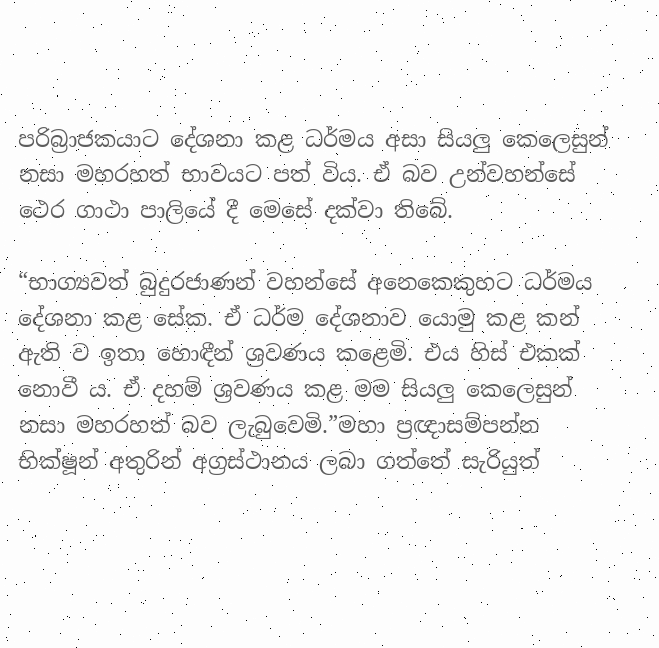පරිබ්‍රාජකයාට දේශනා කළ ධර්මය අසා සියලු කෙලෙසුන් නසා මහරහත් භාවයට පත් විය. ඒ බව උන්වහන්සේ ථෙර ගාථා පාලියේ දී මෙසේ දක්වා තිබේ.

“භාග්‍යවත් බුදුරජාණන් වහන්සේ අනෙකෙකුහට ධර්මය දේශනා කළ සේක. ඒ ධර්ම දේශනාව යොමු කළ කන් ඇති ව ඉතා හොඳීන් ශ්‍රවණය කළෙමි. එය හිස් එකක් නොවී ය. ඒ දහම් ශ්‍රවණය කළ මම සියලු කෙලෙසුන් නසා මහරහත් බව ලැබුවෙමි.”මහා ප්‍රඥාසම්පන්න භික්ෂූන් අතුරින් අග්‍රස්ථානය ලබා ගත්තේ සැරියුත්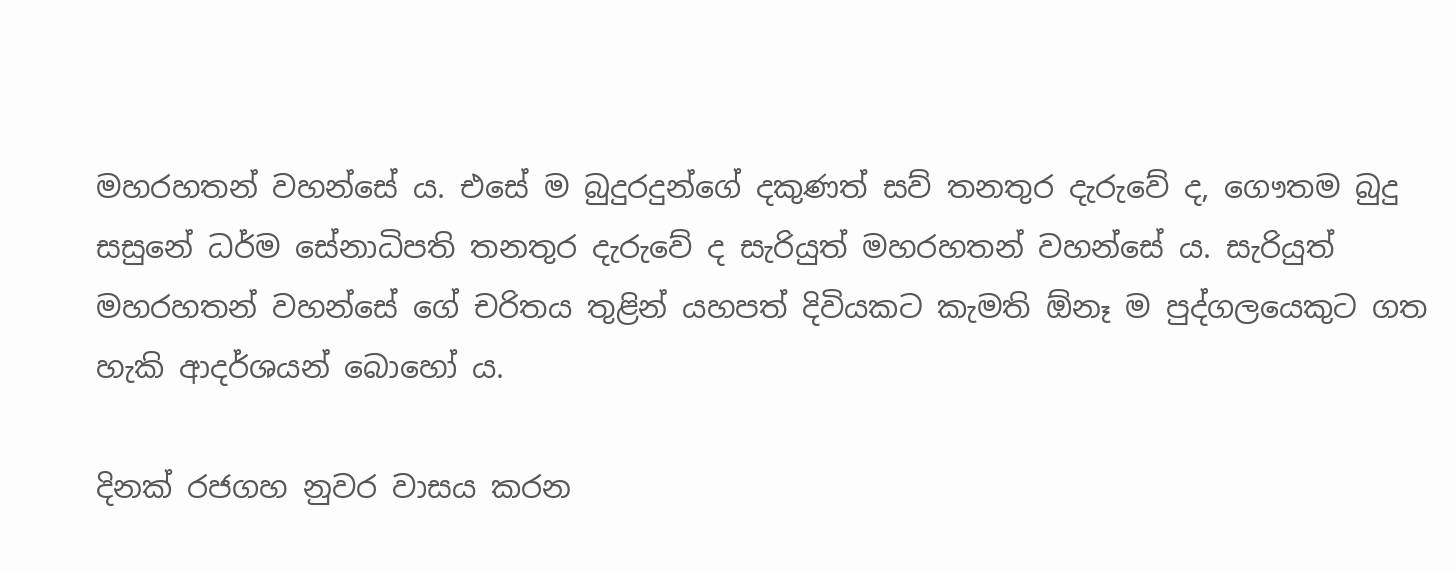මහරහතන් වහන්සේ ය. එසේ ම බුදුරදුන්ගේ දකුණත් සව් තනතුර දැරුවේ ද, ගෞතම බුදු සසුනේ ධර්ම සේනාධිපති තනතුර දැරුවේ ද සැරියුත් මහරහතන් වහන්සේ ය. සැරියුත් මහරහතන් වහන්සේ ගේ චරිතය තුළින් යහපත් දිවියකට කැමති ඕනෑ ම පුද්ගලයෙකුට ගත හැකි ආදර්ශයන් බොහෝ ය.

දිනක් රජගහ නුවර වාසය කරන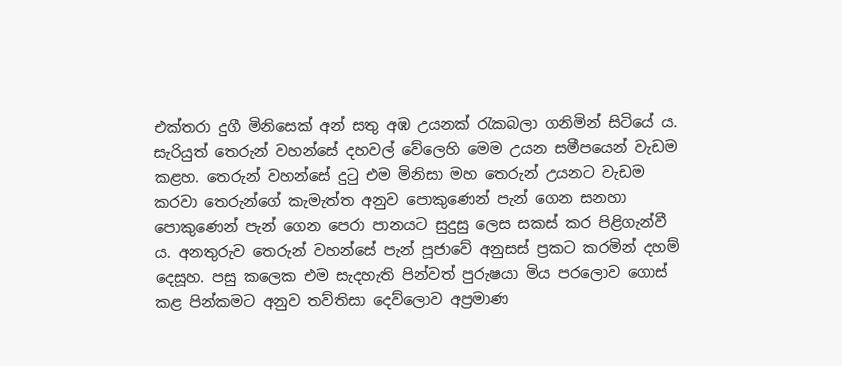එක්තරා දුගී මිනිසෙක් අන් සතු අඹ උයනක් රැකබලා ගනිමින් සිටියේ ය. සැරියුත් තෙරුන් වහන්සේ දහවල් වේලෙහි මෙම උයන සමීපයෙන් වැඩම කළහ. තෙරුන් වහන්සේ දුටු එම මිනිසා මහ තෙරුන් උයනට වැඩම කරවා තෙරුන්ගේ කැමැත්ත අනුව පොකුණෙන් පැන් ගෙන සනහා පොකුණෙන් පැන් ගෙන පෙරා පානයට සුදුසු ලෙස සකස් කර පිළිගැන්වී ය. අනතුරුව තෙරුන් වහන්සේ පැන් පූජාවේ අනුසස් ප්‍රකට කරමින් දහම් දෙසූහ. පසු කලෙක එම සැදහැති පින්වත් පුරුෂයා මිය පරලොව ගොස් කළ පින්කමට අනුව තව්තිසා දෙව්ලොව අප්‍රමාණ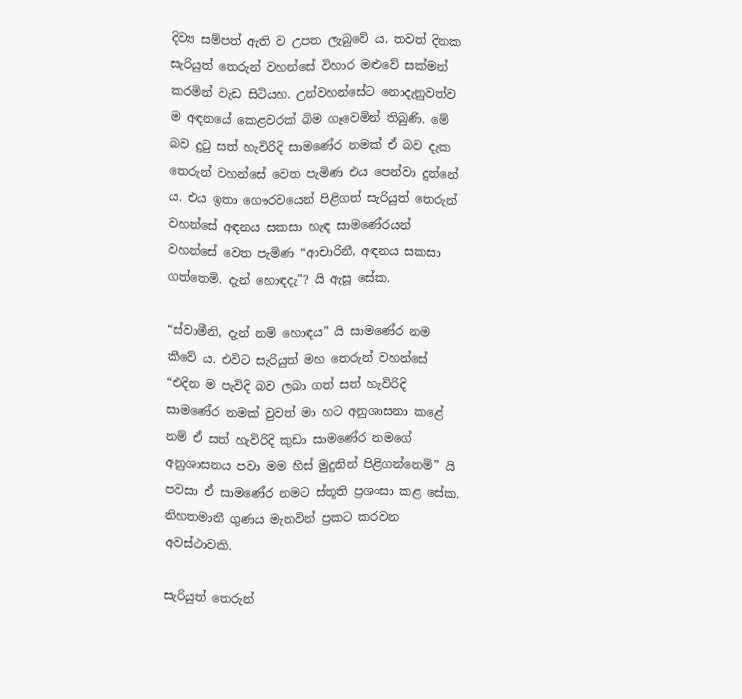දිව්‍ය සම්පත් ඇති ව උපත ලැබුවේ ය. තවත් දිනක සැරියුත් තෙරුන් වහන්සේ විහාර මළුවේ සක්මන් කරමින් වැඩ සිටියහ. උන්වහන්සේට නොදැනුවත්ව ම අඳනයේ කෙළවරක් බිම ගෑවෙමින් තිබුණි. මේ බව දුටු සත් හැවිරිදි සාමණේර නමක් ඒ බව දැක තෙරුන් වහන්සේ වෙත පැමිණ එය පෙන්වා දුන්නේ ය. එය ඉතා ගෞරවයෙන් පිළිගත් සැරියුත් තෙරුන් වහන්සේ අඳනය සකසා හැඳ සාමණේරයන් වහන්සේ වෙත පැමිණ “ආචාරිනී, අඳනය සකසා ගත්තෙමි. දැන් හොඳදැ”? යි ඇසූ සේක.

“ස්වාමීනි, දැන් නම් හොඳය” යි සාමණේර නම කීවේ ය. එවිට සැරියුත් මහ තෙරුන් වහන්සේ “එදින ම පැවිදි බව ලබා ගත් සත් හැවිරිදි සාමණේර නමක් වුවත් මා හට අනුශාසනා කළේ නම් ඒ සත් හැවිරිදි කුඩා සාමණේර නමගේ අනුශාසනය පවා මම හිස් මුදුනින් පිළිගන්නෙමි” යි පවසා ඒ සාමණේර නමට ස්තූති ප්‍රශංසා කළ සේක. නිහතමානී ගුණය මැනවින් ප්‍රකට කරවන අවස්ථාවකි.

සැරියුත් තෙරුන්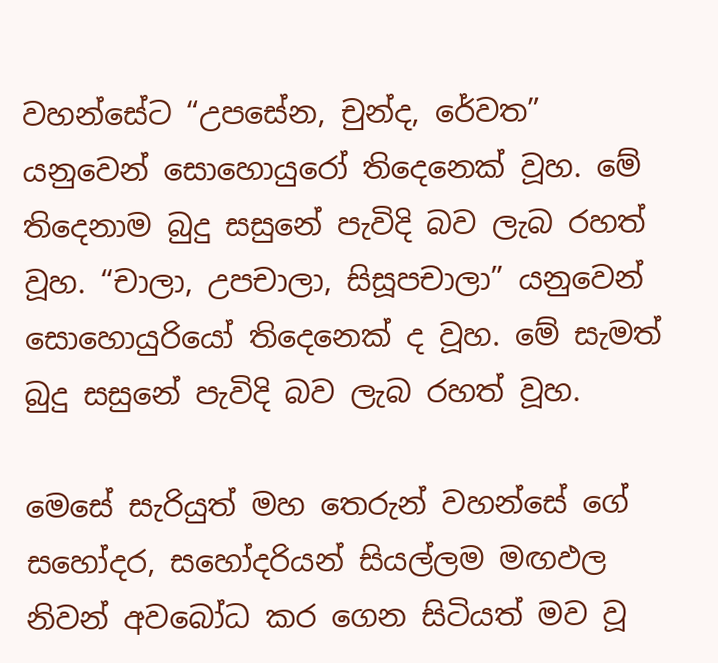වහන්සේට “උපසේන, චුන්ද, රේවත” යනුවෙන් සොහොයුරෝ තිදෙනෙක් වූහ. මේ තිදෙනාම බුදු සසුනේ පැවිදි බව ලැබ රහත් වූහ. “චාලා, උපචාලා, සිසූපචාලා” යනුවෙන් සොහොයුරියෝ තිදෙනෙක් ද වූහ. මේ සැමත් බුදු සසුනේ පැවිදි බව ලැබ රහත් වූහ.

මෙසේ සැරියුත් මහ තෙරුන් වහන්සේ ගේ සහෝදර, සහෝදරියන් සියල්ලම මඟඵල නිවන් අවබෝධ කර ගෙන සිටියත් මව වූ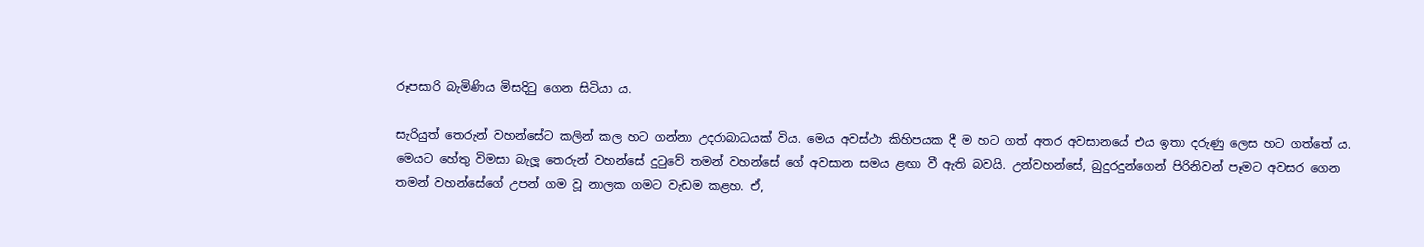රූපසාරි බැමිණිය මිසදිටු ගෙන සිටියා ය.

සැරියුත් තෙරුන් වහන්සේට කලින් කල හට ගන්නා උදරාබාධයක් විය. මෙය අවස්ථා කිහිපයක දී ම හට ගත් අතර අවසානයේ එය ඉතා දරුණු ලෙස හට ගත්තේ ය. මෙයට හේතු විමසා බැලූ තෙරුන් වහන්සේ දුටුවේ තමන් වහන්සේ ගේ අවසාන සමය ළඟා වී ඇති බවයි. උන්වහන්සේ, බුදුරදුන්ගෙන් පිරිනිවන් පෑමට අවසර ගෙන තමන් වහන්සේගේ උපන් ගම වූ නාලක ගමට වැඩම කළහ. ඒ,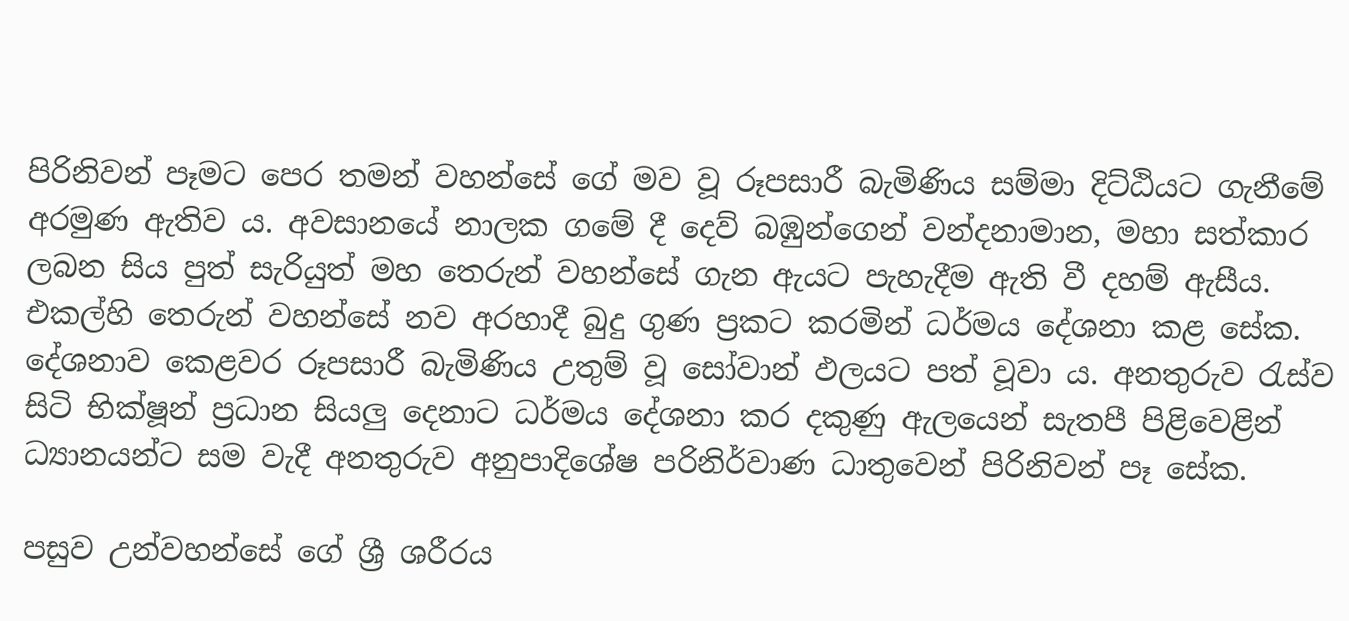පිරිනිවන් පෑමට පෙර තමන් වහන්සේ ගේ මව වූ රූපසාරී බැමිණිය සම්මා දිට්ඨියට ගැනීමේ අරමුණ ඇතිව ය. අවසානයේ නාලක ගමේ දී දෙව් බඹුන්ගෙන් වන්දනාමාන, මහා සත්කාර ලබන සිය පුත් සැරියුත් මහ තෙරුන් වහන්සේ ගැන ඇයට පැහැදීම ඇති වී දහම් ඇසීය. එකල්හි තෙරුන් වහන්සේ නව අරහාදී බුදු ගුණ ප්‍රකට කරමින් ධර්මය දේශනා කළ සේක. දේශනාව කෙළවර රූපසාරී බැමිණිය උතුම් වූ සෝවාන් ඵලයට පත් වූවා ය. අනතුරුව රැස්ව සිටි භික්ෂූන් ප්‍රධාන සියලු දෙනාට ධර්මය දේශනා කර දකුණු ඇලයෙන් සැතපී පිළිවෙළින් ධ්‍යානයන්ට සම වැදී අනතුරුව අනුපාදිශේෂ පරිනිර්වාණ ධාතුවෙන් පිරිනිවන් පෑ සේක.

පසුව උන්වහන්සේ ගේ ශ්‍රී ශරීරය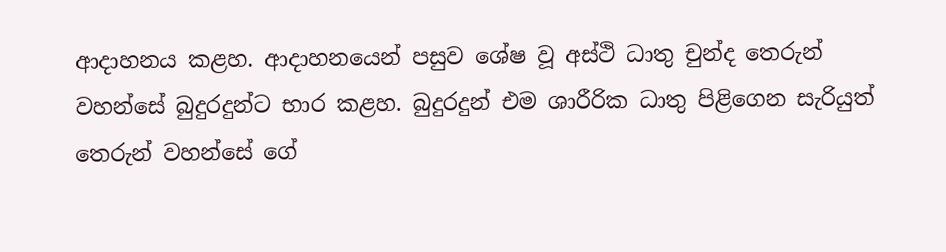ආදාහනය කළහ. ආදාහනයෙන් පසුව ශේෂ වූ අස්ථි ධාතු චුන්ද තෙරුන් වහන්සේ බුදුරදුන්ට භාර කළහ. බුදුරදුන් එම ශාරීරික ධාතු පිළිගෙන සැරියුත් තෙරුන් වහන්සේ ගේ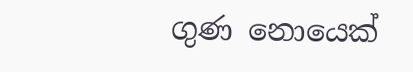ගුණ නොයෙක්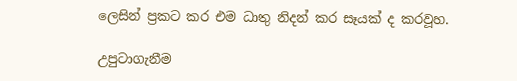ලෙසින් ප්‍රකට කර එම ධාතු නිදන් කර සෑයක් ද කරවූහ.

උපුටාගැනීම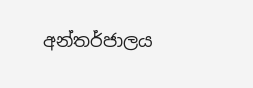අන්තර්ජාලය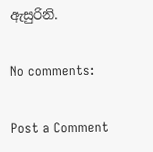ඇසුරිනි.

No comments:

Post a Comment